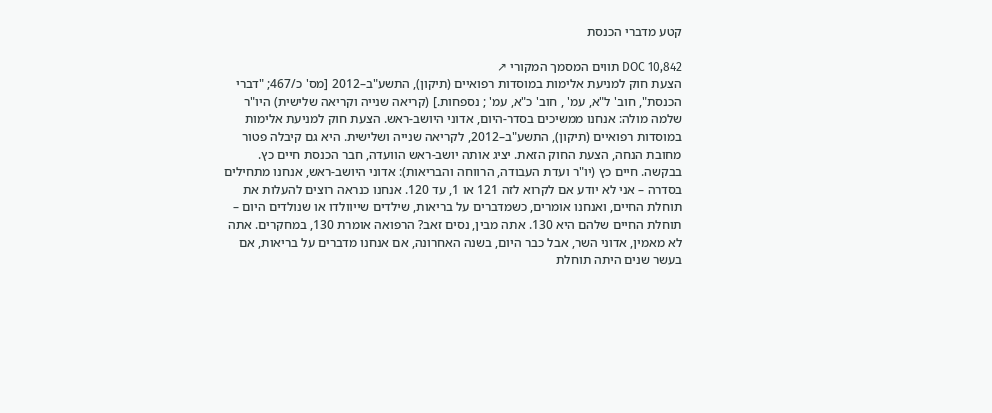קטע מדברי הכנסת

DOC 10,842 תווים המסמך המקורי ↗
הצעת חוק למניעת אלימות במוסדות רפואיים (תיקון), התשע"ב–2012 [מס' כ/467; "דברי הכנסת", חוב' ל"א, עמ' , חוב' כ"א, עמ' ; נספחות.] (קריאה שנייה וקריאה שלישית) היו"ר שלמה מולה: אנחנו ממשיכים בסדר-היום, אדוני היושב-ראש. הצעת חוק למניעת אלימות במוסדות רפואיים (תיקון), התשע"ב–2012, לקריאה שנייה ושלישית. היא גם קיבלה פטור מחובת הנחה, הצעת החוק הזאת. יציג אותה יושב-ראש הוועדה, חבר הכנסת חיים כץ. בבקשה. חיים כץ (יו"ר ועדת העבודה, הרווחה והבריאות): אדוני היושב-ראש, אנחנו מתחילים בסדרה – אני לא יודע אם לקרוא לזה 121 או 1, עד 120. אנחנו כנראה רוצים להעלות את תוחלת החיים, ואנחנו אומרים, כשמדברים על בריאות, שילדים שייוולדו או שנולדים היום – תוחלת החיים שלהם היא 130. אתה מבין, נסים זאב? הרפואה אומרת 130, במחקרים. אתה לא מאמין, אדוני השר, אבל כבר היום, בשנה האחרונה, אם אנחנו מדברים על בריאות, אם בעשר שנים היתה תוחלת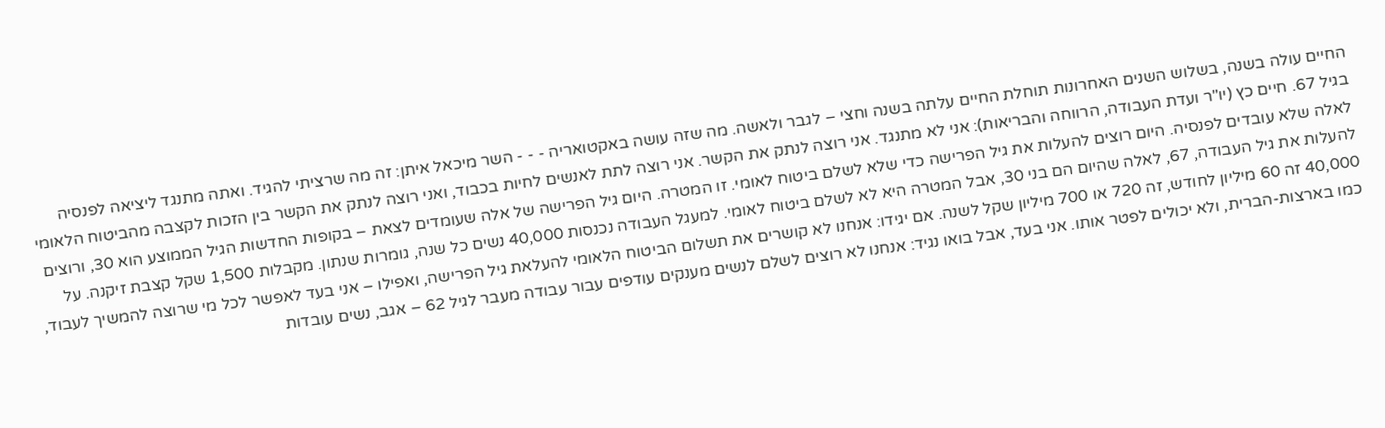החיים עולה בשנה, בשלוש השנים האחרונות תוחלת החיים עלתה בשנה וחצי – לגבר ולאשה. מה שזה עושה באקטואריה - - - השר מיכאל איתן: זה מה שרציתי להגיד. ואתה מתנגד ליציאה לפנסיה בגיל 67. חיים כץ (יו"ר ועדת העבודה, הרווחה והבריאות): אני לא מתנגד. אני רוצה לנתק את הקשר. אני רוצה לתת לאנשים לחיות בכבוד, ואני רוצה לנתק את הקשר בין הזכות לקצבה מהביטוח הלאומי לאלה שלא עובדים לפנסיה. היום רוצים להעלות את גיל הפרישה כדי שלא לשלם ביטוח לאומי. זו המטרה. היום גיל הפרישה של אלה שעומדים לצאת – בקופות החדשות הגיל הממוצע הוא 30, ורוצים להעלות את גיל העבודה, 67, לאלה שהיום הם בני 30, אבל המטרה היא לא לשלם ביטוח לאומי. למעגל העבודה נכנסות 40,000 נשים כל שנה, גומרות שנתון. מקבלות 1,500 שקל קצבת זיקנה. על 40,000 זה 60 מיליון לחודש, זה 720 או 700 מיליון שקל לשנה. אם יגידו: אנחנו לא קושרים את תשלום הביטוח הלאומי להעלאת גיל הפרישה, ואפילו – אני בעד לאפשר לכל מי שרוצה להמשיך לעבוד, כמו בארצות-הברית, ולא יכולים לפטר אותו. אני בעד, אבל בואו נגיד: אנחנו לא רוצים לשלם לנשים מענקים עודפים עבור עבודה מעבר לגיל 62 – אגב, נשים עובדות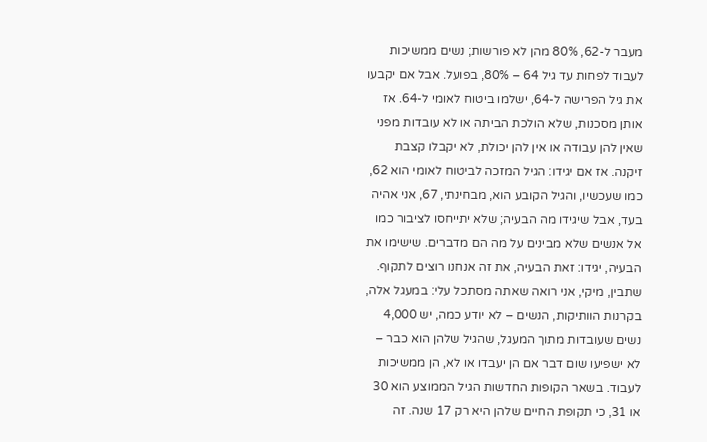מעבר ל-62, 80% מהן לא פורשות; נשים ממשיכות לעבוד לפחות עד גיל 64 – 80%, בפועל. אבל אם יקבעו את גיל הפרישה ל-64, ישלמו ביטוח לאומי ל-64. אז אותן מסכנות, שלא הולכת הביתה או לא עובדות מפני שאין להן עבודה או אין להן יכולת, לא יקבלו קצבת זיקנה. אז אם יגידו: הגיל המזכה לביטוח לאומי הוא 62, כמו שעכשיו, והגיל הקובע הוא, מבחינתי, 67, אני אהיה בעד, אבל שיגידו מה הבעיה; שלא יתייחסו לציבור כמו אל אנשים שלא מבינים על מה הם מדברים. שישימו את הבעיה, יגידו: זאת הבעיה, את זה אנחנו רוצים לתקוף. שתבין, מיקי, אני רואה שאתה מסתכל עלי: במעגל אלה, בקרנות הוותיקות, הנשים – לא יודע כמה, יש 4,000 נשים שעובדות מתוך המעגל, שהגיל שלהן הוא כבר – לא ישפיעו שום דבר אם הן יעבדו או לא, הן ממשיכות לעבוד. בשאר הקופות החדשות הגיל הממוצע הוא 30 או 31, כי תקופת החיים שלהן היא רק 17 שנה. זה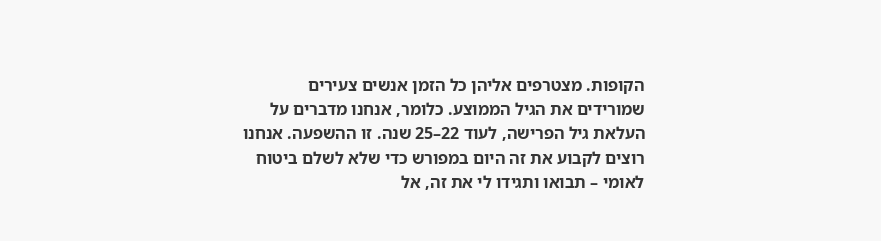הקופות. מצטרפים אליהן כל הזמן אנשים צעירים שמורידים את הגיל הממוצע. כלומר, אנחנו מדברים על העלאת גיל הפרישה, לעוד 22–25 שנה. זו ההשפעה. אנחנו רוצים לקבוע את זה היום במפורש כדי שלא לשלם ביטוח לאומי – תבואו ותגידו לי את זה, אל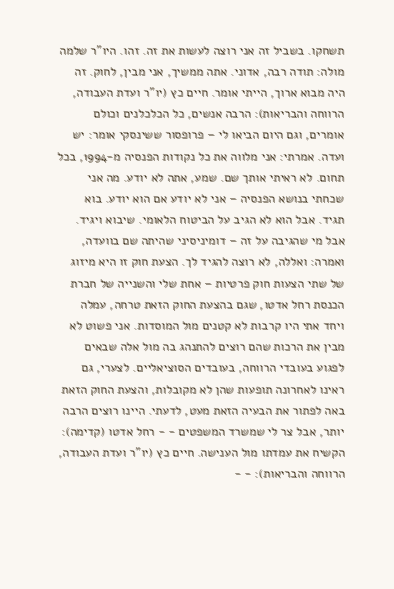תשחקו. בשביל זה אני רוצה לעשות את זה. זהו. היו"ר שלמה מולה: תודה רבה, אדוני. אתה ממשיך, אני מבין, לחוק. זה היה מבוא ארוך, הייתי אומר. חיים כץ (יו"ר ועדת העבודה, הרווחה והבריאות): הרבה אנשים, כל הכלכלנים וכולם אומרים, וגם היום הביאו לי – פרופסור ששינסקי אומר: יש ועדה. אמרתי: אני מלווה את כל נקודות הפנסיה מ-1994, בכל תחום. לא ראיתי אותך שם. שמע, אתה לא יודע. מה אני שכחתי בנושא הפנסיה – אני לא יודע אם הוא יודע. בוא תגיד. אבל הוא לא הגיב על הביטוח הלאומי. שיבוא ויגיד. אבל מי שהגיבה על זה – דומיניסיני שהיתה שם בוועדה, ואמרה: ואללה, לא רוצה להגיד לך. הצעת חוק זו היא מיזוג של שתי הצעות חוק פרטיות – אחת שלי והשנייה של חברת הכנסת רחל אדטו, שגם בהצעת החוק הזאת טרחה, עמלה ויחד אתי היו קרבות לא קטנים מול המוסדות. אני פשוט לא מבין את הרכות שהם רוצים להתנהג בה מול אלה שבאים לפגוע בעובדי הרווחה, בעובדים הסוציאליים. לצערי, גם ראינו לאחרונה תופעות שהן לא מקובלות, והצעת החוק הזאת באה לפתור את הבעיה הזאת מעט, לדעתי. היינו רוצים הרבה יותר, אבל צר לי שמשרד המשפטים - - רחל אדטו (קדימה): הקשיח את עמדתו מול הענישה. חיים כץ (יו"ר ועדת העבודה, הרווחה והבריאות): - -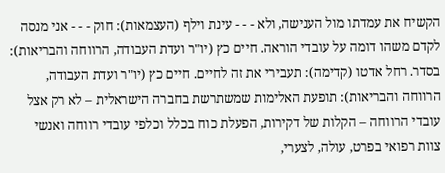הקשיח את עמדתו מול הענישה, ולא - - - עינת וילף (העצמאות): חוק - - - אני מנסה לקדם משהו דומה על עובדי הוראה. חיים כץ (יו"ר ועדת העבודה, הרווחה והבריאות): בסדר. רחל אדטו (קדימה): תעבירי את זה לחיים. חיים כץ (יו"ר ועדת העבודה, הרווחה והבריאות): תופעת האלימות שמשתרשת בחברה הישראלית – לא רק אצל עובדי הרווחה – הקלות של דקירות, הפעלת כוח בכלל וכלפי עובדי רווחה ואנשי צוות רפואי בפרט, עולה, לצערי,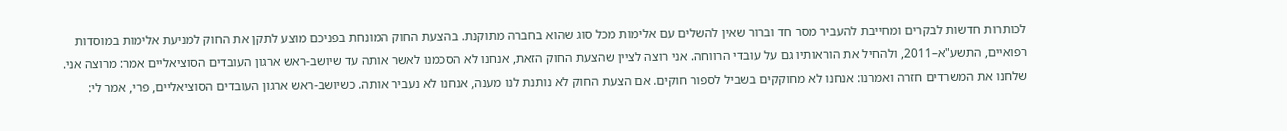לכותרות חדשות לבקרים ומחייבת להעביר מסר חד וברור שאין להשלים עם אלימות מכל סוג שהוא בחברה מתוקנת. בהצעת החוק המונחת בפניכם מוצע לתקן את החוק למניעת אלימות במוסדות רפואיים, התשע"א–2011, ולהחיל את הוראותיו גם על עובדי הרווחה. אני רוצה לציין שהצעת החוק הזאת, אנחנו לא הסכמנו לאשר אותה עד שיושב-ראש ארגון העובדים הסוציאליים אמר: מרוצה אני. שלחנו את המשרדים חזרה ואמרנו: אנחנו לא מחוקקים בשביל לספור חוקים. אם הצעת החוק לא נותנת לנו מענה, אנחנו לא נעביר אותה. כשיושב-ראש ארגון העובדים הסוציאליים, פרי, אמר לי: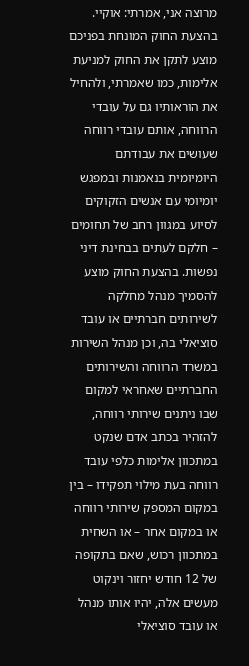מרוצה אני, אמרתי: אוקיי. בהצעת החוק המונחת בפניכם מוצע לתקן את החוק למניעת אלימות, כמו שאמרתי, ולהחיל את הוראותיו גם על עובדי הרווחה, אותם עובדי רווחה שעושים את עבודתם היומיומית בנאמנות ובמפגש יומיומי עם אנשים הזקוקים לסיוע במגוון רחב של תחומים – חלקם לעתים בבחינת דיני נפשות. בהצעת החוק מוצע להסמיך מנהל מחלקה לשירותים חברתיים או עובד סוציאלי בה, וכן מנהל השירות במשרד הרווחה והשירותים החברתיים שאחראי למקום שבו ניתנים שירותי רווחה, להזהיר בכתב אדם שנקט במתכוון אלימות כלפי עובד רווחה בעת מילוי תפקידו – בין במקום המספק שירותי רווחה או במקום אחר – או השחית במתכוון רכוש, שאם בתקופה של 12 חודש יחזור וינקוט מעשים אלה, יהיו אותו מנהל או עובד סוציאלי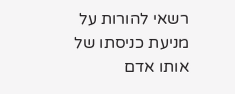רשאי להורות על מניעת כניסתו של אותו אדם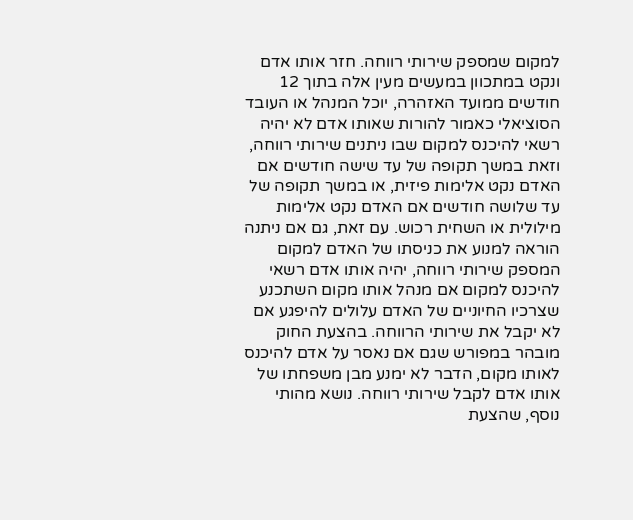למקום שמספק שירותי רווחה. חזר אותו אדם ונקט במתכוון במעשים מעין אלה בתוך 12 חודשים ממועד האזהרה, יוכל המנהל או העובד הסוציאלי כאמור להורות שאותו אדם לא יהיה רשאי להיכנס למקום שבו ניתנים שירותי רווחה, וזאת במשך תקופה של עד שישה חודשים אם האדם נקט אלימות פיזית, או במשך תקופה של עד שלושה חודשים אם האדם נקט אלימות מילולית או השחית רכוש. עם זאת, גם אם ניתנה הוראה למנוע את כניסתו של האדם למקום המספק שירותי רווחה, יהיה אותו אדם רשאי להיכנס למקום אם מנהל אותו מקום השתכנע שצרכיו החיוניים של האדם עלולים להיפגע אם לא יקבל את שירותי הרווחה. בהצעת החוק מובהר במפורש שגם אם נאסר על אדם להיכנס לאותו מקום, הדבר לא ימנע מבן משפחתו של אותו אדם לקבל שירותי רווחה. נושא מהותי נוסף, שהצעת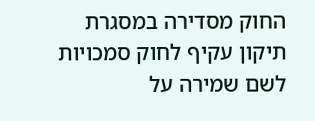החוק מסדירה במסגרת תיקון עקיף לחוק סמכויות לשם שמירה על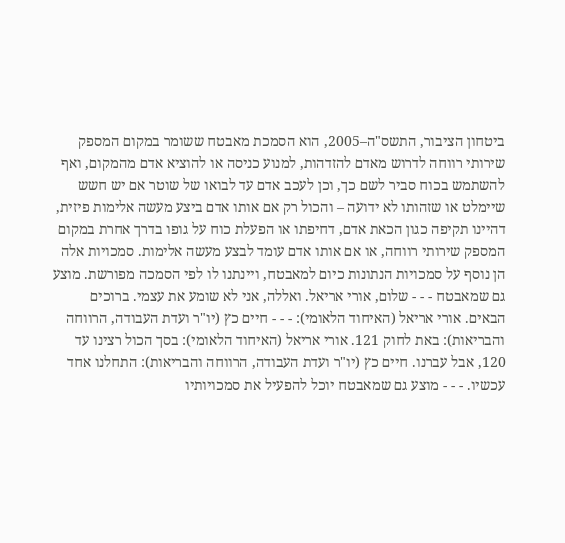ביטחון הציבור, התשס"ה–2005, הוא הסמכת מאבטח ששומר במקום המספק שירותי רווחה לדרוש מאדם להזדהות, למנוע כניסה או להוציא אדם מהמקום, ואף להשתמש בכוח סביר לשם כך, וכן לעכב אדם עד לבואו של שוטר אם יש חשש שיימלט או שזהותו לא ידועה – והכול רק אם אותו אדם ביצע מעשה אלימות פיזית, דהיינו תקיפה כגון הכאת אדם, דחיפתו או הפעלת כוח על גופו בדרך אחרת במקום המספק שירותי רווחה, או אם אותו אדם עומד לבצע מעשה אלימות. סמכויות אלה הן נוסף על סמכויות הנתונות כיום למאבטח, ויינתנו לו לפי הסמכה מפורשת. מוצע גם שמאבטח - - - שלום, אורי אריאל. ואללה, אני לא שומע את עצמי. ברוכים הבאים. אורי אריאל (האיחוד הלאומי): - - - חיים כץ (יו"ר ועדת העבודה, הרווחה והבריאות): באת לחוק 121. אורי אריאל (האיחוד הלאומי): בסך הכול רצינו עד 120, אבל עברנו. חיים כץ (יו"ר ועדת העבודה, הרווחה והבריאות): התחלנו אחד עכשיו. - - - מוצע גם שמאבטח יוכל להפעיל את סמכויותיו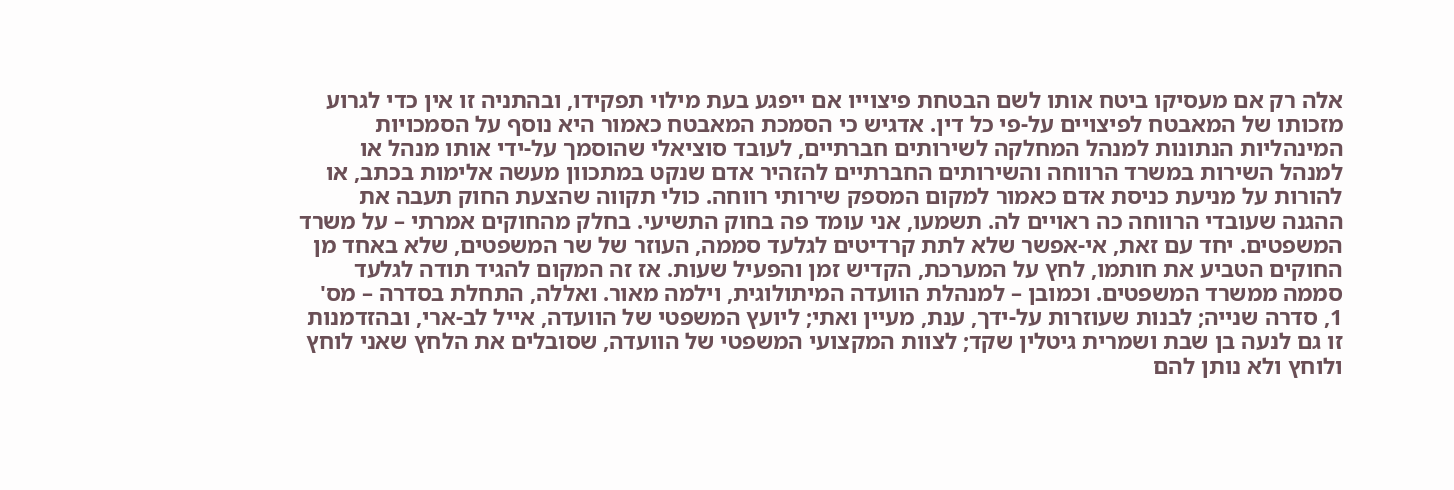אלה רק אם מעסיקו ביטח אותו לשם הבטחת פיצוייו אם ייפגע בעת מילוי תפקידו, ובהתניה זו אין כדי לגרוע מזכותו של המאבטח לפיצויים על-פי כל דין. אדגיש כי הסמכת המאבטח כאמור היא נוסף על הסמכויות המינהליות הנתונות למנהל המחלקה לשירותים חברתיים, לעובד סוציאלי שהוסמך על-ידי אותו מנהל או למנהל השירות במשרד הרווחה והשירותים החברתיים להזהיר אדם שנקט במתכוון מעשה אלימות בכתב, או להורות על מניעת כניסת אדם כאמור למקום המספק שירותי רווחה. כולי תקווה שהצעת החוק תעבה את ההגנה שעובדי הרווחה כה ראויים לה. תשמעו, אני עומד פה בחוק התשיעי. בחלק מהחוקים אמרתי – על משרד המשפטים. יחד עם זאת, אי-אפשר שלא לתת קרדיטים לגלעד סממה, העוזר של שר המשפטים, שלא באחד מן החוקים הטביע את חותמו, לחץ על המערכת, הקדיש זמן והפעיל שעות. אז זה המקום להגיד תודה לגלעד סממה ממשרד המשפטים. וכמובן – למנהלת הוועדה המיתולוגית, וילמה מאור. ואללה, התחלת בסדרה – מס' 1, סדרה שנייה; לבנות שעוזרות על-ידך, ענת, מעיין ואתי; ליועץ המשפטי של הוועדה, אייל לב-ארי, ובהזדמנות זו גם לנעה בן שבת ושמרית גיטלין שקד; לצוות המקצועי המשפטי של הוועדה, שסובלים את הלחץ שאני לוחץ ולוחץ ולא נותן להם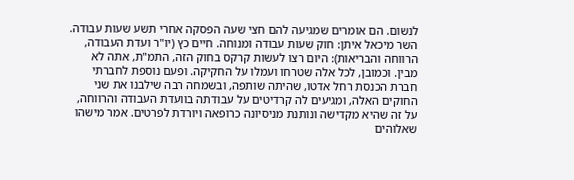לנשום. הם אומרים שמגיעה להם חצי שעה הפסקה אחרי תשע שעות עבודה. השר מיכאל איתן: חוק שעות עבודה ומנוחה. חיים כץ (יו"ר ועדת העבודה, הרווחה והבריאות): היום רצו לעשות קרקס בחוק הזה, התמ"ת, אתה לא מבין. וכמובן, לכל אלה שטרחו ועמלו על החקיקה. ופעם נוספת לחברתי חברת הכנסת רחל אדטו, שהיתה שותפה, ובשמחה רבה שילבנו את שני החוקים האלה, ומגיעים לה קרדיטים על עבודתה בוועדת העבודה והרווחה, על זה שהיא מקדישה ונותנת מניסיונה כרופאה ויורדת לפרטים. אמר מישהו שאלוהים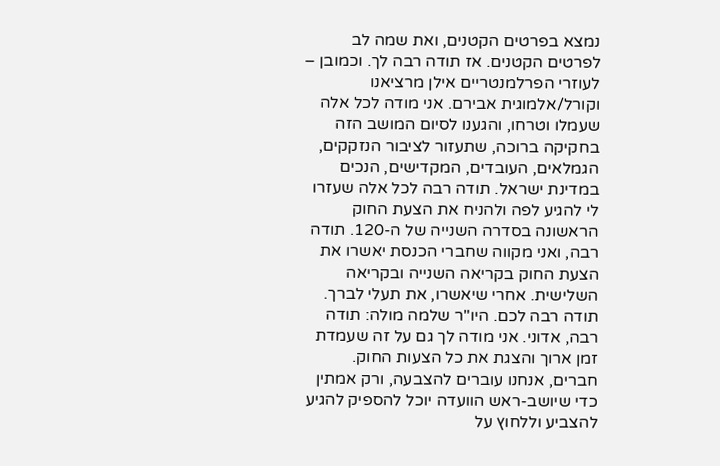נמצא בפרטים הקטנים, ואת שמה לב לפרטים הקטנים. אז תודה רבה לך. וכמובן – לעוזרי הפרלמנטריים אילן מרציאנו וקורל/אלמוגית אבירם. אני מודה לכל אלה שעמלו וטרחו, והגענו לסיום המושב הזה בחקיקה ברוכה, שתעזור לציבור הנזקקים, הגמלאים, העובדים, המקדישים, הנכים במדינת ישראל. תודה רבה לכל אלה שעזרו לי להגיע לפה ולהניח את הצעת החוק הראשונה בסדרה השנייה של ה-120. תודה רבה, ואני מקווה שחברי הכנסת יאשרו את הצעת החוק בקריאה השנייה ובקריאה השלישית. אחרי שיאשרו, את תעלי לברך. תודה רבה לכם. היו"ר שלמה מולה: תודה רבה, אדוני. אני מודה לך גם על זה שעמדת זמן ארוך והצגת את כל הצעות החוק. חברים, אנחנו עוברים להצבעה, ורק אמתין כדי שיושב-ראש הוועדה יוכל להספיק להגיע להצביע וללחוץ על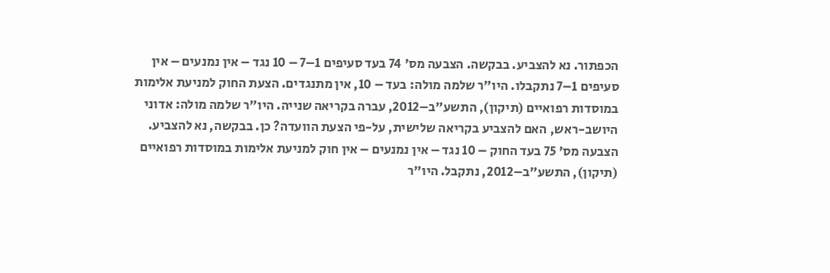הכפתור. נא להצביע. בבקשה. הצבעה מס' 74 בעד סעיפים 1–7 – 10 נגד – אין נמנעים – אין סעיפים 1–7 נתקבלו. היו"ר שלמה מולה: בעד – 10, אין מתנגדים. הצעת החוק למניעת אלימות במוסדות רפואיים (תיקון), התשע"ב–2012, עברה בקריאה שנייה. היו"ר שלמה מולה: אדוני היושב-ראש, האם להצביע בקריאה שלישית, על-פי הצעת הוועדה? כן. בבקשה, נא להצביע. הצבעה מס' 75 בעד החוק – 10 נגד – אין נמנעים – אין חוק למניעת אלימות במוסדות רפואיים (תיקון), התשע"ב–2012, נתקבל. היו"ר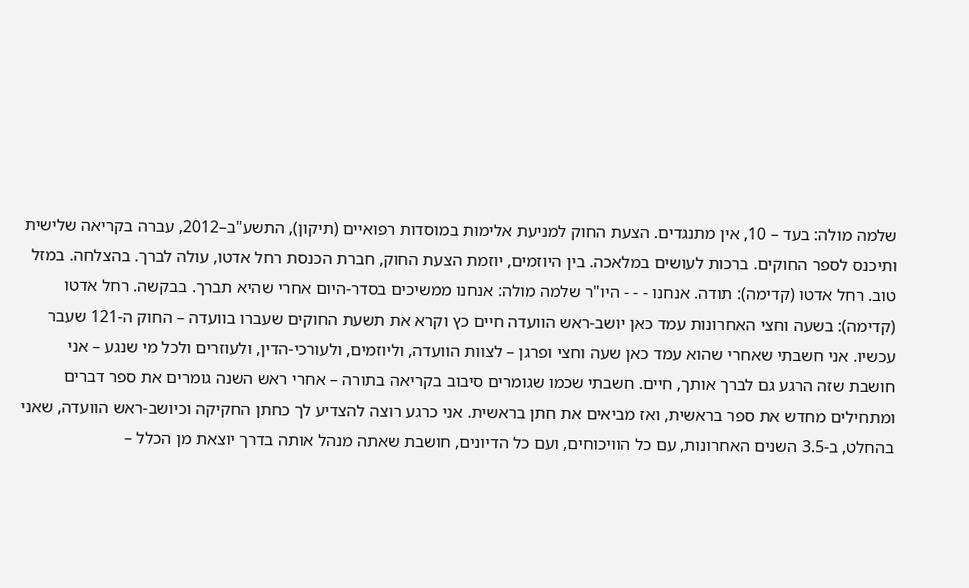שלמה מולה: בעד – 10, אין מתנגדים. הצעת החוק למניעת אלימות במוסדות רפואיים (תיקון), התשע"ב–2012, עברה בקריאה שלישית ותיכנס לספר החוקים. ברכות לעושים במלאכה. בין היוזמים, יוזמת הצעת החוק, חברת הכנסת רחל אדטו, עולה לברך. בהצלחה. במזל טוב. רחל אדטו (קדימה): תודה. אנחנו - - - היו"ר שלמה מולה: אנחנו ממשיכים בסדר-היום אחרי שהיא תברך. בבקשה. רחל אדטו (קדימה): בשעה וחצי האחרונות עמד כאן יושב-ראש הוועדה חיים כץ וקרא את תשעת החוקים שעברו בוועדה – החוק ה-121 שעבר עכשיו. אני חשבתי שאחרי שהוא עמד כאן שעה וחצי ופרגן – לצוות הוועדה, וליוזמים, ולעורכי-הדין, ולעוזרים ולכל מי שנגע – אני חושבת שזה הרגע גם לברך אותך, חיים. חשבתי שכמו שגומרים סיבוב בקריאה בתורה – אחרי ראש השנה גומרים את ספר דברים ומתחילים מחדש את ספר בראשית, ואז מביאים את חתן בראשית. אני כרגע רוצה להצדיע לך כחתן החקיקה וכיושב-ראש הוועדה, שאני בהחלט, ב-3.5 השנים האחרונות, עם כל הוויכוחים, ועם כל הדיונים, חושבת שאתה מנהל אותה בדרך יוצאת מן הכלל –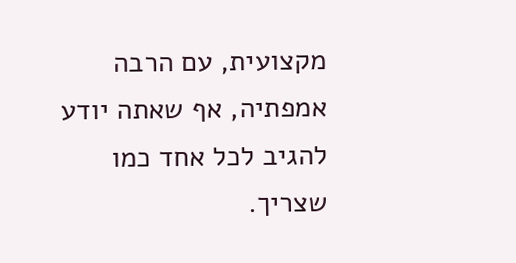מקצועית, עם הרבה אמפתיה, אף שאתה יודע להגיב לכל אחד כמו שצריך.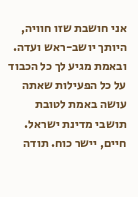אני חושבת שזו חוויה, היותך יושב-ראש ועדה. ובאמת מגיע לך כל הכבוד על כל הפעילות שאתה עושה באמת לטובת תושבי מדינת ישראל. חיים, יישר כוח. תודה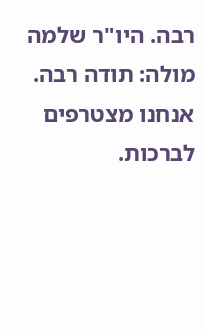רבה. היו"ר שלמה מולה: תודה רבה. אנחנו מצטרפים לברכות.